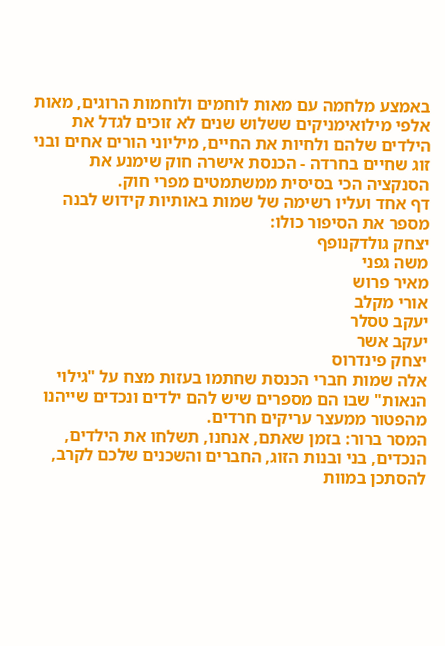באמצע מלחמה עם מאות לוחמים ולוחמות הרוגים, מאות אלפי מילואימניקים ששלוש שנים לא זוכים לגדל את הילדים שלהם ולחיות את החיים, מיליוני הורים אחים ובני זוג שחיים בחרדה - הכנסת אישרה חוק שימנע את הסנקציה הכי בסיסית ממשתמטים מפרי חוק.
דף אחד ועליו רשימה של שמות באותיות קידוש לבנה מספר את הסיפור כולו:
יצחק גולדקנופף
משה גפני
מאיר פרוש
אורי מקלב
יעקב טסלר
יעקב אשר
יצחק פינדרוס
אלה שמות חברי הכנסת שחתמו בעזות מצח על "גילוי הנאות" שבו הם מספרים שיש להם ילדים ונכדים שייהנו מהפטור ממעצר עריקים חרדים.
המסר ברור: בזמן שאתם, אנחנו, תשלחו את הילדים, הנכדים, בני ובנות הזוג, החברים והשכנים שלכם לקרב, להסתכן במוות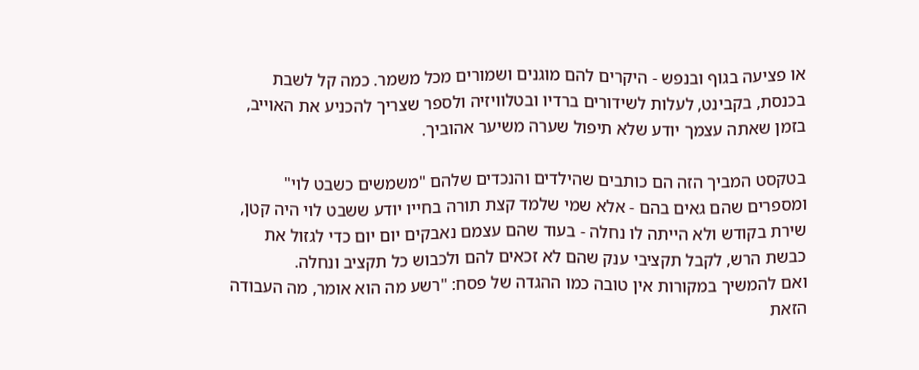או פציעה בגוף ובנפש - היקרים להם מוגנים ושמורים מכל משמר. כמה קל לשבת בכנסת, בקבינט, לעלות לשידורים ברדיו ובטלוויזיה ולספר שצריך להכניע את האוייב, בזמן שאתה עצמך יודע שלא תיפול שערה משיער אהוביך.

בטקסט המביך הזה הם כותבים שהילדים והנכדים שלהם "משמשים כשבט לוי" ומספרים שהם גאים בהם - אלא שמי שלמד קצת תורה בחייו יודע ששבט לוי היה קטן, שירת בקודש ולא הייתה לו נחלה - בעוד שהם עצמם נאבקים יום יום כדי לגזול את כבשת הרש, לקבל תקציבי ענק שהם לא זכאים להם ולכבוש כל תקציב ונחלה.
ואם להמשיך במקורות אין טובה כמו ההגדה של פסח: "רשע מה הוא אומר, מה העבודה הזאת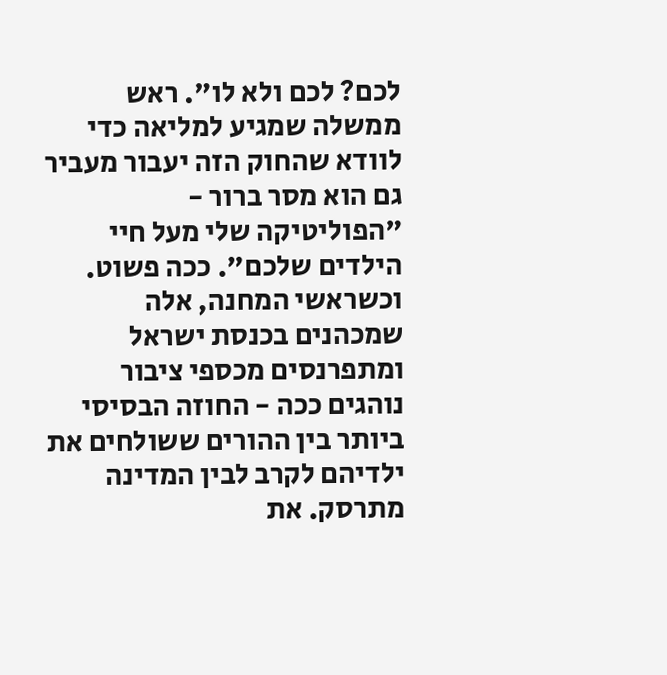לכם? לכם ולא לו". ראש ממשלה שמגיע למליאה כדי לוודא שהחוק הזה יעבור מעביר גם הוא מסר ברור - "הפוליטיקה שלי מעל חיי הילדים שלכם". ככה פשוט.
וכשראשי המחנה, אלה שמכהנים בכנסת ישראל ומתפרנסים מכספי ציבור נוהגים ככה - החוזה הבסיסי ביותר בין ההורים ששולחים את ילדיהם לקרב לבין המדינה מתרסק. את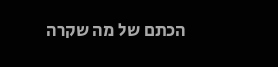הכתם של מה שקרה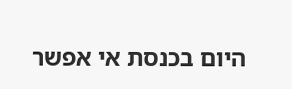היום בכנסת אי אפשר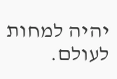יהיה למחות לעולם.